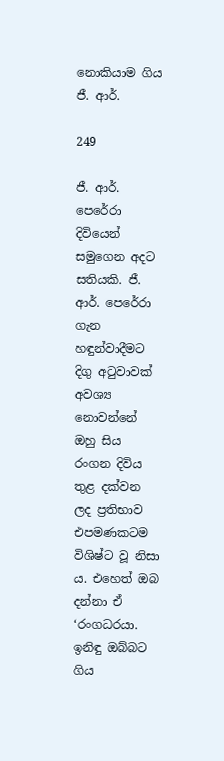නොකියාම ගිය ජී. ආර්.

249

ජී. ආර්. පෙරේරා දිවියෙන් සමුගෙන අදට සතියකි. ජී. ආර්. පෙරේරා ගැන හඳුන්වාදීමට දිගු අටුවාවක් අවශ්‍ය නොවන්නේ ඔහු සිය රංගන දිවිය තුළ දක්වන ලද ප්‍රතිභාව එපමණකටම විශිෂ්ට වූ නිසා ය. එහෙත් ඔබ දන්නා ඒ ‘රංගධරයා. ඉනිඳු ඔබ්බට ගිය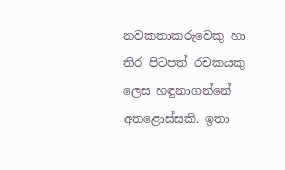නවකතාකරුවෙකු හා තිර පිටපත් රචකයකු ලෙස හඳුනාගන්නේ අතළොස්සකි. ඉතා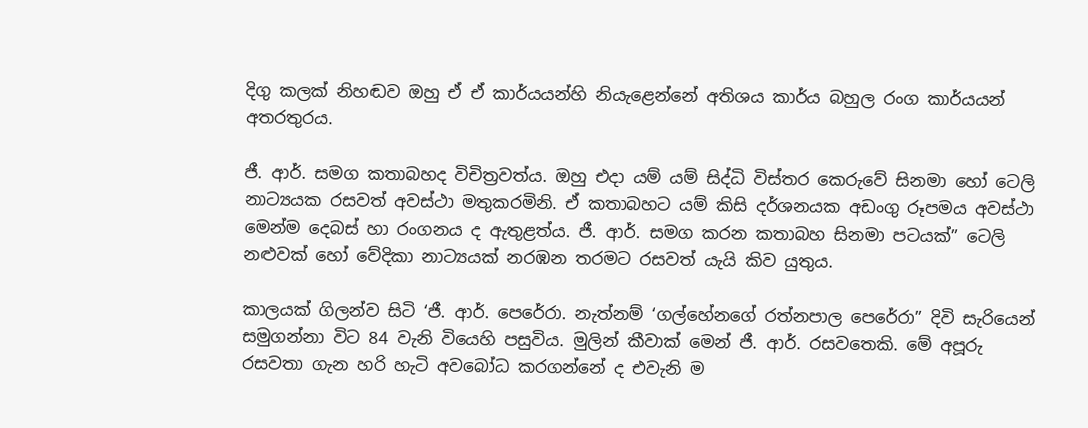දිගු කලක් නිහඬව ඔහු ඒ ඒ කාර්යයන්හි නියැළෙන්නේ අතිශය කාර්ය බහුල රංග කාර්යයන් අතරතුරය.

ජී. ආර්. සමග කතාබහද විචිත්‍රවත්ය. ඔහු එදා යම් යම් සිද්ධි විස්තර කෙරුවේ සිනමා හෝ ටෙලි නාට්‍යයක රසවත් අවස්ථා මතුකරමිනි. ඒ කතාබහට යම් කිසි දර්ශනයක අඩංගු රූපමය අවස්ථා මෙන්ම දෙබස් හා රංගනය ද ඇතුළත්ය. ජී. ආර්. සමග කරන කතාබහ සිනමා පටයක්” ටෙලි නළුවක් හෝ වේදිකා නාට්‍යයක් නරඹන තරමට රසවත් යැයි කිව යුතුය.

කාලයක් ගිලන්ව සිටි ‘ජී. ආර්. පෙරේරා. නැත්නම් ‘ගල්හේනගේ රත්නපාල පෙරේරා” දිවි සැරියෙන් සමුගන්නා විට 84 වැනි වියෙහි පසුවිය. මුලින් කීවාක් මෙන් ජී. ආර්. රසවතෙකි. මේ අපූරු රසවතා ගැන හරි හැටි අවබෝධ කරගන්නේ ද එවැනි ම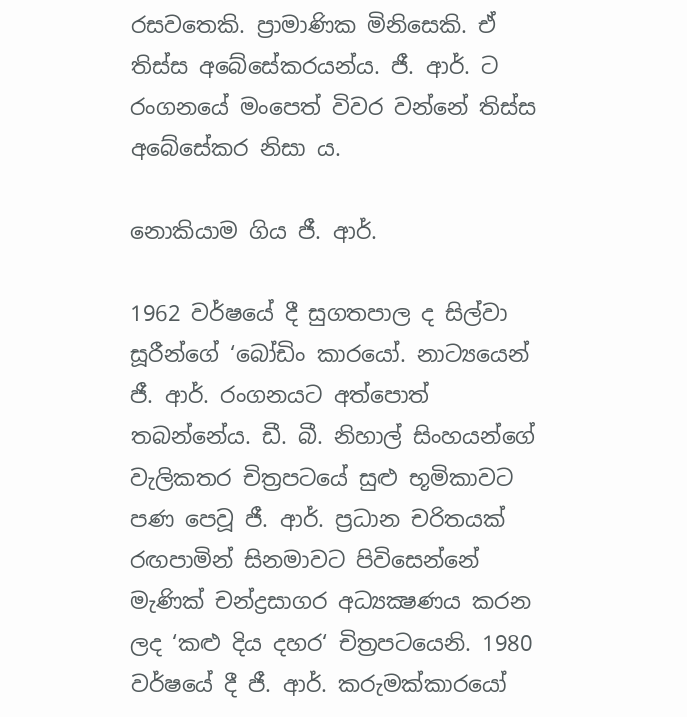රසවතෙකි. ප්‍රාමාණික මිනිසෙකි. ඒ තිස්ස අබේසේකරයන්ය. ජී. ආර්. ට රංගනයේ මංපෙත් විවර වන්නේ තිස්ස අබේසේකර නිසා ය.

නොකියාම ගිය ජී. ආර්.

1962 වර්ෂයේ දී සුගතපාල ද සිල්වා සූරීන්ගේ ‘බෝඩිං කාරයෝ. නාට්‍යයෙන් ජී. ආර්. රංගනයට අත්පොත් තබන්නේය. ඩී. බී. නිහාල් සිංහයන්ගේ වැලිකතර චිත්‍රපටයේ සුළු භූමිකාවට පණ පෙවූ ජී. ආර්. ප්‍රධාන චරිතයක් රඟපාමින් සිනමාවට පිවිසෙන්නේ මැණික් චන්ද්‍රසාගර අධ්‍යක්‍ෂණය කරන ලද ‘කළු දිය දහර‘ චිත්‍රපටයෙනි. 1980 වර්ෂයේ දී ජී. ආර්. කරුමක්කාරයෝ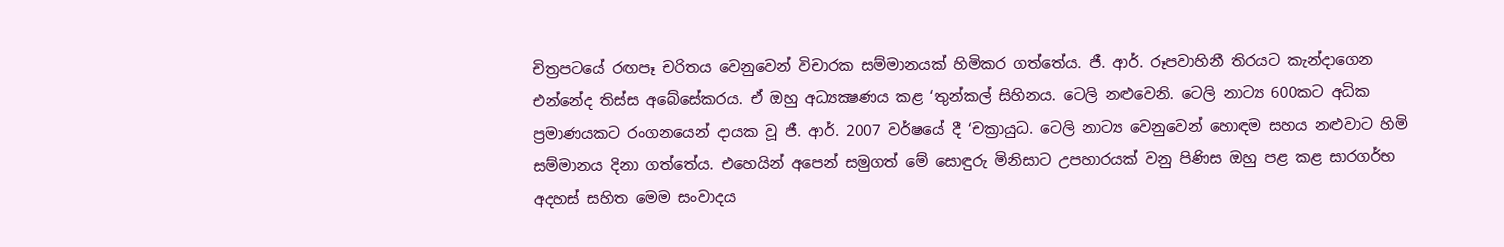චිත්‍රපටයේ රඟපෑ චරිතය වෙනුවෙන් විචාරක සම්මානයක් හිමිකර ගත්තේය. ජී. ආර්. රූපවාහිනී තිරයට කැන්දාගෙන එන්නේද තිස්ස අබේසේකරය. ඒ ඔහු අධ්‍යක්‍ෂණය කළ ‘තුන්කල් සිහිනය. ටෙලි නළුවෙනි. ටෙලි නාට්‍ය 600කට අධික ප්‍රමාණයකට රංගනයෙන් දායක වූ ජී. ආර්. 2007 වර්ෂයේ දී ‘චක්‍රායුධ. ටෙලි නාට්‍ය වෙනුවෙන් හොඳම සහය නළුවාට හිමි සම්මානය දිනා ගත්තේය. එහෙයින් අපෙන් සමුගත් මේ සොඳුරු මිනිසාට උපහාරයක් වනු පිණිස ඔහු පළ කළ සාරගර්භ අදහස් සහිත මෙම සංවාදය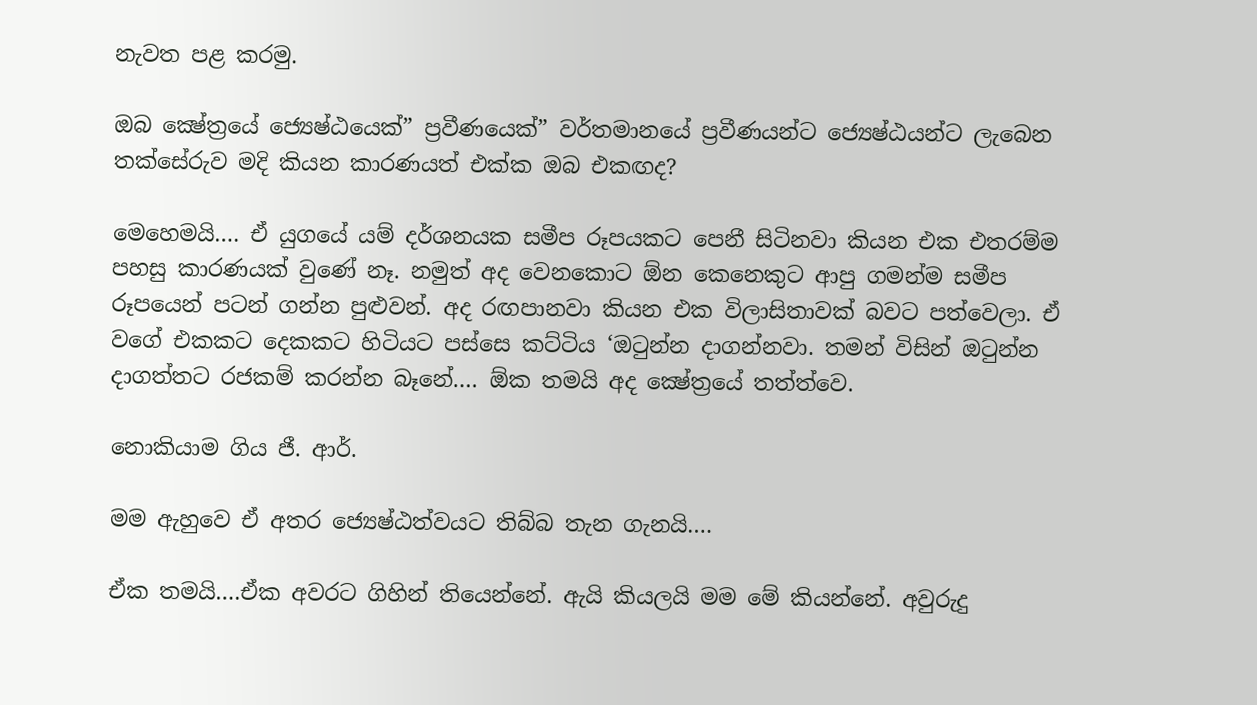නැවත පළ කරමු.

ඔබ ක්‍ෂේත්‍රයේ ජ්‍යෙෂ්ඨයෙක්” ප්‍රවීණයෙක්” වර්තමානයේ ප්‍රවීණයන්ට ජ්‍යෙෂ්ඨයන්ට ලැබෙන තක්සේරුව මදි කියන කාරණයත් එක්ක ඔබ එකඟද?

මෙහෙමයි…. ඒ යුගයේ යම් දර්ශනයක සමීප රූපයකට පෙනී සිටිනවා කියන එක එතරම්ම පහසු කාරණයක් වුණේ නෑ. නමුත් අද වෙනකොට ඕන කෙනෙකුට ආපු ගමන්ම සමීප රූපයෙන් පටන් ගන්න පුළුවන්. අද රඟපානවා කියන එක විලාසිතාවක් බවට පත්වෙලා. ඒ වගේ එකකට දෙකකට හිටියට පස්සෙ කට්ටිය ‘ඔටුන්න දාගන්නවා. තමන් විසින් ඔටුන්න දාගත්තට රජකම් කරන්න බෑනේ…. ඕක තමයි අද ක්‍ෂේත්‍රයේ තත්ත්වෙ.

නොකියාම ගිය ජී. ආර්.

මම ඇහුවෙ ඒ අතර ජ්‍යෙෂ්ඨත්වයට තිබ්බ තැන ගැනයි….

ඒක තමයි….ඒක අවරට ගිහින් තියෙන්නේ. ඇයි කියලයි මම මේ කියන්නේ. අවුරුදු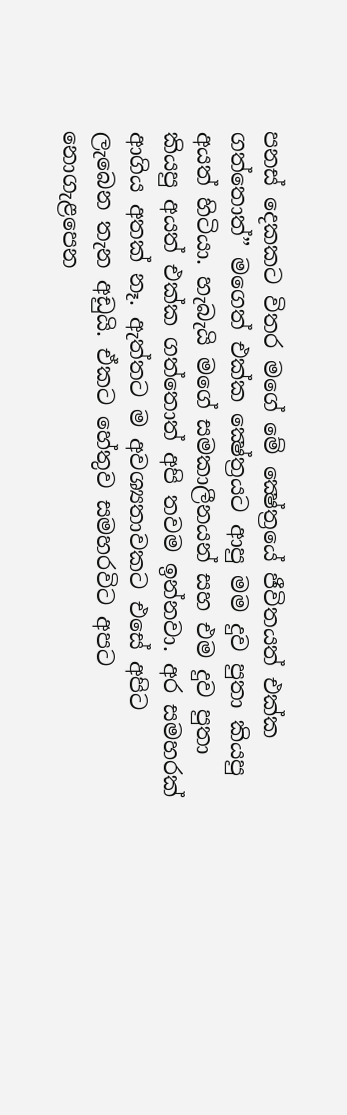පනස් දෙකකට විතර මගේ මේ ක්‍ෂේත්‍රයේ ජීවිතයත් එක්ක ගත්තොත්” මගෙත් එක්ක ක්‍ෂේත්‍රයට ආපු මම දුව පුතා කියපු අයත් හිටියා. හැබැයි මගේ සමකාලීනයන් සහ එම දුව පුතා කියපු අයත් එක්ක ගත්තොත් අපි තවම ඉන්නවා. අර සමහරක් ආගිය අතක් නෑ. ඇත්තට ම අවශ්‍යතාවකට එසේ අපිට ලැබෙන තැන අඩුයි. ඒකට හේතුව සමහරවිට අපට නොගැළපෙන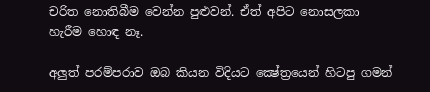චරිත නොතිබීම වෙන්න පුළුවන්. ඒත් අපිට නොසලකා හැරීම හොඳ නෑ.

අලුත් පරම්පරාව ඔබ කියන විදියට ක්‍ෂේත්‍රයෙන් හිටපු ගමන්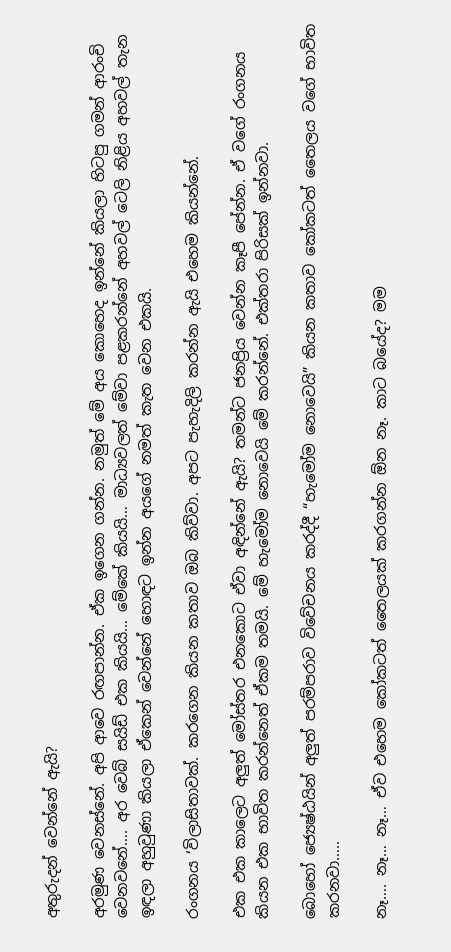අතුරුදන් වෙන්නේ ඇයි?

අරමුණ වෙනස්නේ. අපි ආවෙ රඟපාන්න. ඒක ඉගෙන ගන්න. නමුත් මේ අය කොහෙද ඉන්නේ කියලා හිටපු ගමන් ආරංචි වෙනවනේ…. අර වෙබ් සයිඩ් එක කියයි… මේකේ කියයි… මාධ්‍යවලත් මේවා පළකරන්නේ අහවල් ටෙලි නිළිය අහවල් තැන ඉඳලා අහුවුණා කියලා ඒකෙන් වෙන්නේ හොඳට ඉන්න අයගේ නමත් කැත වෙන එකයි.

රංගනය ‘විලාසිතාවක්. කරගෙන කියන කතාව ඔබ කිව්වා. අපට පැහැදිලි කරන්න ඇයි එහෙම කියන්නේ.

එක එක කාලෙට අලුත් මෝස්තර එනකොට ඒවා අඳින්නේ ඇයි? තමන්ට ජනප්‍රිය වෙන්න කෑපී පේන්න. ඒ වගේ රංගනය කියන එක භාවිත කරන්නෙත් ඒකම තමයි. මේ හැමෝම නොවෙයි මේ කරන්නේ. එක්තරා පිරිසක් ඉන්නවා.

බොහෝ ජ්‍යෙෂ්ඨයින් අලුත් පරම්පරාව විවේචනය කරද්දී “හැමෝම නොවෙයි” කියන කතාව කෝකටත් තෛලය වගේ භාවිත කරනවා…..

නෑ…. නෑ… නෑ… ඒව එහෙම කෝකටත් තෛලයක් කරගන්න ඕන නෑ. කාට බයේද? මම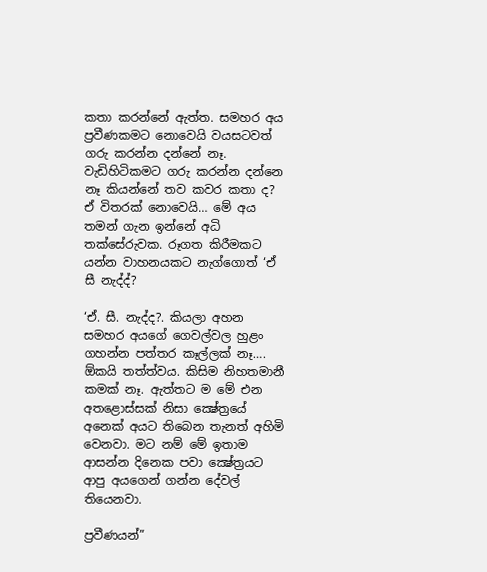කතා කරන්නේ ඇත්ත. සමහර අය ප්‍රවීණකමට නොවෙයි වයසටවත් ගරු කරන්න දන්නේ නෑ. වැඩිහිටිකමට ගරු කරන්න දන්නෙ නෑ කියන්නේ තව කවර කතා ද? ඒ විතරක් නොවෙයි… මේ අය තමන් ගැන ඉන්නේ අධි තක්සේරුවක. රූගත කිරීමකට යන්න වාහනයකට නැග්ගොත් ‘ඒ සී නැද්ද්?

‘ඒ. සී. නැද්ද?. කියලා අහන සමහර අයගේ ගෙවල්වල හුළං ගහන්න පත්තර කෑල්ලක් නෑ…. ඕකයි තත්ත්වය. කිසිම නිහතමානී කමක් නෑ. ඇත්තට ම මේ එන අතළොස්සක් නිසා ක්‍ෂේත්‍රයේ අනෙක් අයට තිබෙන තැනත් අහිමි වෙනවා. මට නම් මේ ඉතාම ආසන්න දිනෙක පවා ක්‍ෂේත්‍රයට ආපු අයගෙන් ගන්න දේවල් තියෙනවා.

ප්‍රවීණයන්”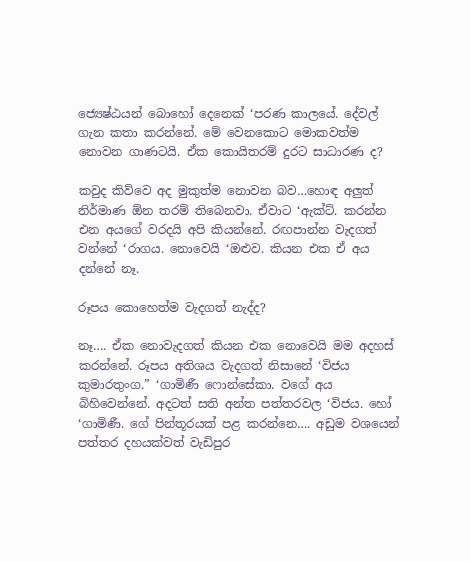ජ්‍යෙෂ්ඨයන් බොහෝ දෙනෙක් ‘පරණ කාලයේ. දේවල් ගැන කතා කරන්නේ. මේ වෙනකොට මොකවත්ම නොවන ගාණටයි. ඒක කොයිතරම් දුරට සාධාරණ ද?

කවුද කිව්වෙ අද මුකුත්ම නොවන බව…හොඳ අලුත් නිර්මාණ ඕන තරම් තිබෙනවා. ඒවාට ‘ඇක්ට්. කරන්න එන අයගේ වරදයි අපි කියන්නේ. රඟපාන්න වැදගත් වන්නේ ‘රාගය. නොවෙයි ‘ඔළුව. කියන එක ඒ අය දන්නේ නෑ.

රූපය කොහෙත්ම වැදගත් නැද්ද?

නෑ…. ඒක නොවැදගත් කියන එක නොවෙයි මම අදහස් කරන්නේ. රූපය අතිශය වැදගත් නිසානේ ‘විජය කුමාරතුංග.” ‘ගාමිණී ෆොන්සේකා. වගේ අය බිහිවෙන්නේ. අදටත් සති අන්ත පත්තරවල ‘විජය. හෝ ‘ගාමිණී. ගේ පින්තූරයක් පළ කරන්නෙ…. අඩුම වශයෙන් පත්තර දහයක්වත් වැඩිපුර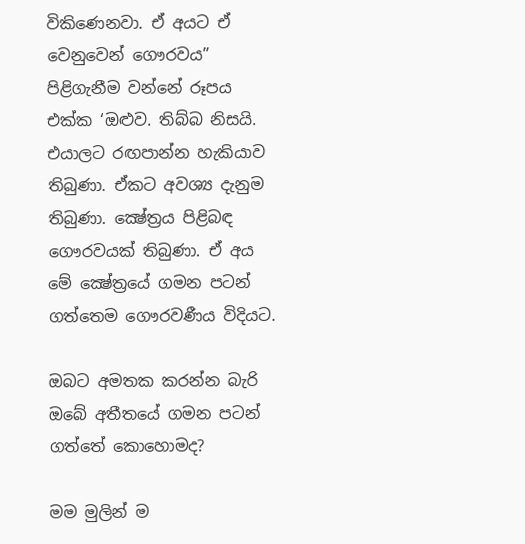විකිණෙනවා. ඒ අයට ඒ වෙනුවෙන් ගෞරවය” පිළිගැනීම වන්නේ රූපය එක්ක ‘ඔළුව. තිබ්බ නිසයි. එයාලට රඟපාන්න හැකියාව තිබුණා. ඒකට අවශ්‍ය දැනුම තිබුණා. ක්‍ෂේත්‍රය පිළිබඳ ගෞරවයක් තිබුණා. ඒ අය මේ ක්‍ෂේත්‍රයේ ගමන පටන් ගත්තෙම ගෞරවණීය විදියට.

ඔබට අමතක කරන්න බැරි ඔබේ අතීතයේ ගමන පටන් ගත්තේ කොහොමද?

මම මුලින් ම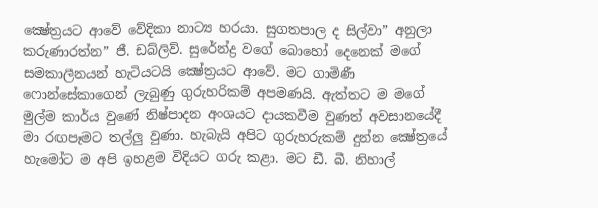ක්‍ෂේත්‍රයට ආවේ වේදිකා නාට්‍ය හරයා. සුගතපාල ද සිල්වා” අනුලා කරුණාරත්න” ජී. ඩබ්ලිව්. සුරේන්ද්‍ර වගේ බොහෝ දෙනෙක් මගේ සමකාලීනයන් හැටියටයි ක්‍ෂේත්‍රයට ආවේ. මට ගාමිණී ෆොන්සේකාගෙන් ලැබුණු ගුරුහරිකම් අපමණයි. ඇත්තට ම මගේ මුල්ම කාර්ය වුණේ නිෂ්පාදන අංශයට දායකවීම වුණත් අවසානයේදී මා රඟපෑමට තල්ලු වුණා. හැබැයි අපිට ගුරුහරුකම් දුන්න ක්‍ෂේත්‍රයේ හැමෝට ම අපි ඉහළම විදියට ගරු කළා. මට ඩී. බී. නිහාල්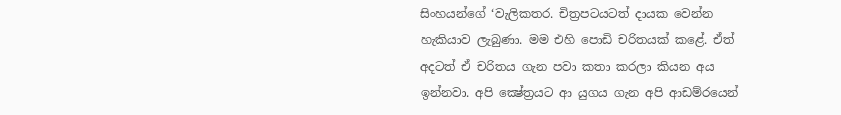සිංහයන්ගේ ‘වැලිකතර. චිත්‍රපටයටත් දායක වෙන්න හැකියාව ලැබුණා. මම එහි පොඩි චරිතයක් කළේ. ඒත් අදටත් ඒ චරිතය ගැන පවා කතා කරලා කියන අය ඉන්නවා. අපි ක්‍ෂේත්‍රයට ආ යුගය ගැන අපි ආඩම්රයෙන්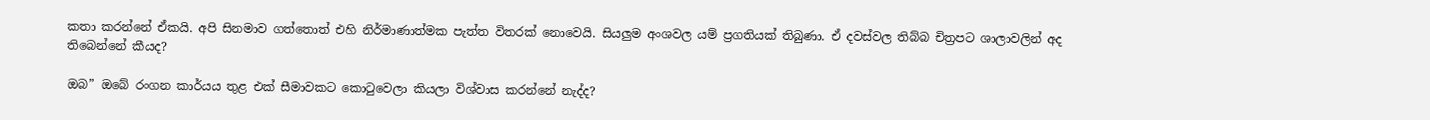කතා කරන්නේ ඒකයි. අපි සිනමාව ගත්තොත් එහි නිර්මාණාත්මක පැත්ත විතරක් නොවෙයි. සියලුම අංශවල යම් ප්‍රගතියක් තිබුණා. ඒ දවස්වල තිබ්බ චිත්‍රපට ශාලාවලින් අද තිබෙන්නේ කීයද?

ඔබ” ඔබේ රංගන කාර්යය තුළ එක් සීමාවකට කොටුවෙලා කියලා විශ්වාස කරන්නේ නැද්ද?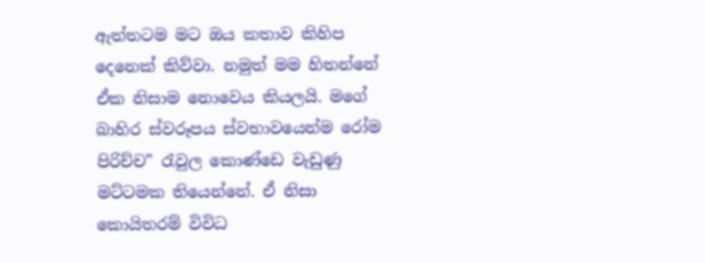ඇත්තටම මට ඔය කතාව කිහිප දෙනෙක් කිව්වා. නමුත් මම හිතන්නේ ඒක නිසාම නොවෙය කියලයි. මගේ බාහිර ස්වරූපය ස්වභාවයෙන්ම රෝම පිරිච්ච” රැවුල කොණ්ඩෙ වැඩුණු මට්ටමක තියෙන්නේ. ඒ නිසා කොයිතරම් විවිධ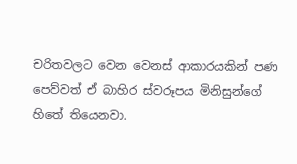චරිතවලට වෙන වෙනස් ආකාරයකින් පණ පෙව්වත් ඒ බාහිර ස්වරූපය මිනිසුන්ගේ හිතේ තියෙනවා.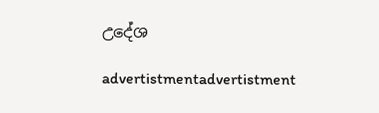උදේශ

advertistmentadvertistment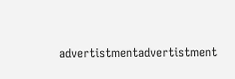advertistmentadvertistment